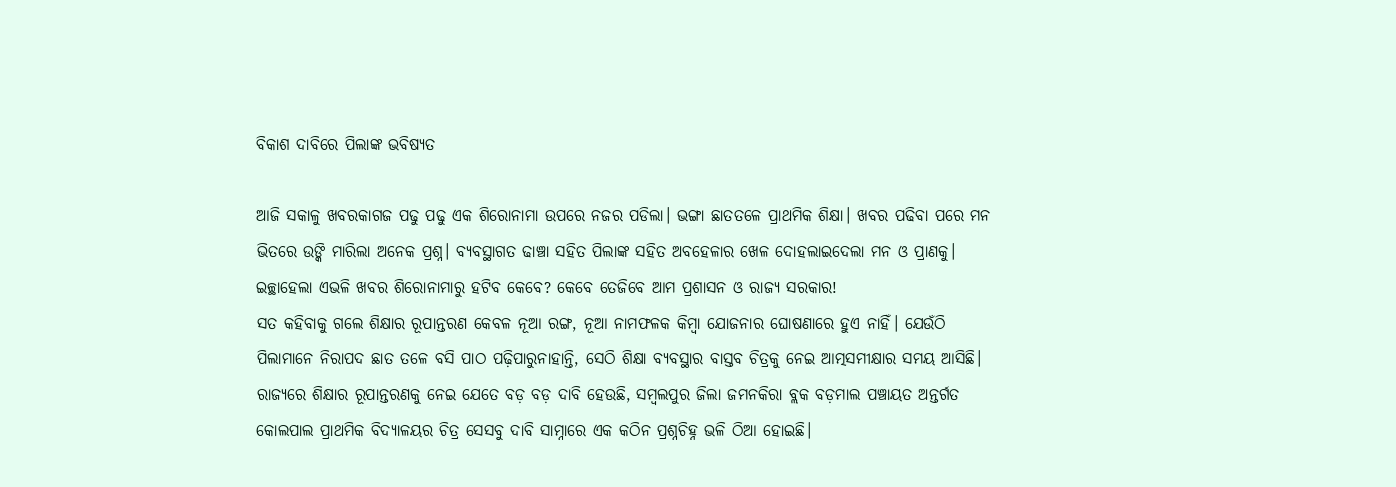ବିକାଶ ଦାବିରେ ପିଲାଙ୍କ ଭବିଷ୍ୟତ

ଆଜି ସକାଳୁ ଖବରକାଗଜ ପଢୁ ପଢୁ ଏକ ଶିରୋନାମା ଉପରେ ନଜର ପଡିଲା। ଭଙ୍ଗା ଛାତତଳେ ପ୍ରାଥମିକ ଶିକ୍ଷା। ଖବର ପଢିବା ପରେ ମନ ଭିତରେ ଉଙ୍କି ମାରିଲା ଅନେକ ପ୍ରଶ୍ନ। ବ୍ୟବସ୍ଥାଗତ ଢାଞ୍ଚା ସହିତ ପିଲାଙ୍କ ସହିତ ଅବହେଳାର ଖେଳ ଦୋହଲାଇଦେଲା ମନ ଓ ପ୍ରାଣକୁ। ଇଚ୍ଛାହେଲା ଏଭଳି ଖବର ଶିରୋନାମାରୁ ହଟିବ କେବେ? କେବେ ତେଜିବେ ଆମ ପ୍ରଶାସନ ଓ ରାଜ୍ୟ ସରକାର!
ସତ କହିବାକୁ ଗଲେ ଶିକ୍ଷାର ରୂପାନ୍ତରଣ କେବଳ ନୂଆ ରଙ୍ଗ, ନୂଆ ନାମଫଳକ କିମ୍ବା ଯୋଜନାର ଘୋଷଣାରେ ହୁଏ ନାହିଁ। ଯେଉଁଠି ପିଲାମାନେ ନିରାପଦ ଛାତ ତଳେ ବସି ପାଠ ପଢ଼ିପାରୁନାହାନ୍ତି, ସେଠି ଶିକ୍ଷା ବ୍ୟବସ୍ଥାର ବାସ୍ତବ ଚିତ୍ରକୁ ନେଇ ଆତ୍ମସମୀକ୍ଷାର ସମୟ ଆସିଛି।
ରାଜ୍ୟରେ ଶିକ୍ଷାର ରୂପାନ୍ତରଣକୁ ନେଇ ଯେତେ ବଡ଼ ବଡ଼ ଦାବି ହେଉଛି, ସମ୍ବଲପୁର ଜିଲା ଜମନକିରା ବ୍ଲକ ବଡ଼ମାଲ ପଞ୍ଚାୟତ ଅନ୍ତର୍ଗତ କୋଲପାଲ ପ୍ରାଥମିକ ବିଦ୍ୟାଳୟର ଚିତ୍ର ସେସବୁ ଦାବି ସାମ୍ନାରେ ଏକ କଠିନ ପ୍ରଶ୍ନଚିହ୍ନ ଭଳି ଠିଆ ହୋଇଛି।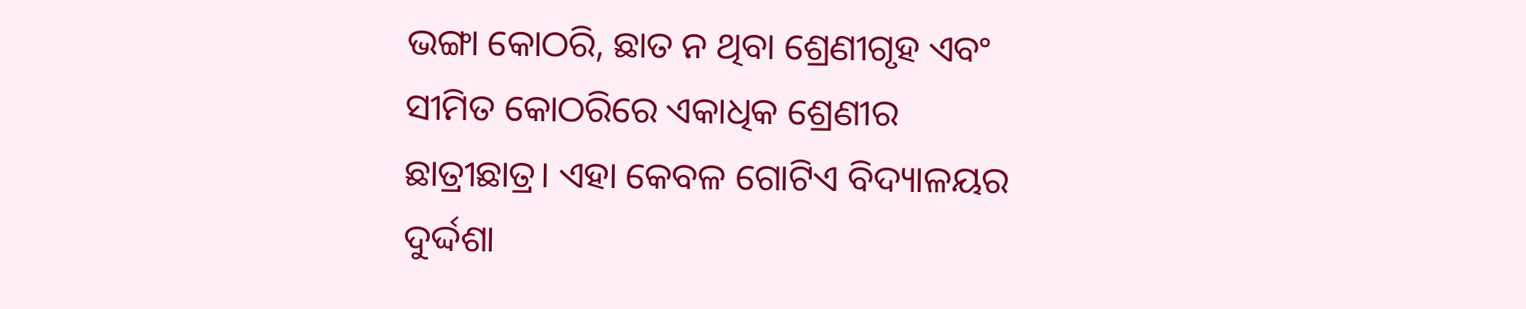ଭଙ୍ଗା କୋଠରି, ଛାତ ନ ଥିବା ଶ୍ରେଣୀଗୃହ ଏବଂ ସୀମିତ କୋଠରିରେ ଏକାଧିକ ଶ୍ରେଣୀର ଛାତ୍ରୀଛାତ୍ର। ଏହା କେବଳ ଗୋଟିଏ ବିଦ୍ୟାଳୟର ଦୁର୍ଦ୍ଦଶା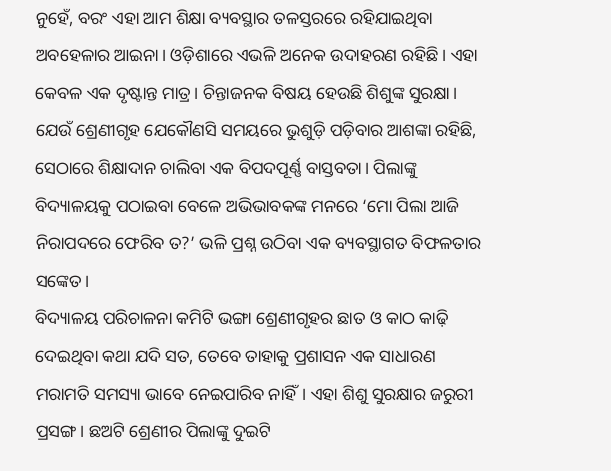ନୁହେଁ, ବରଂ ଏହା ଆମ ଶିକ୍ଷା ବ୍ୟବସ୍ଥାର ତଳସ୍ତରରେ ରହିଯାଇଥିବା ଅବହେଳାର ଆଇନା। ଓଡ଼ିଶାରେ ଏଭଳି ଅନେକ ଉଦାହରଣ ରହିଛି। ଏହା କେବଳ ଏକ ଦୃଷ୍ଟାନ୍ତ ମାତ୍ର। ଚିନ୍ତାଜନକ ବିଷୟ ହେଉଛି ଶିଶୁଙ୍କ ସୁରକ୍ଷା। ଯେଉଁ ଶ୍ରେଣୀଗୃହ ଯେକୌଣସି ସମୟରେ ଭୁଶୁଡ଼ି ପଡ଼ିବାର ଆଶଙ୍କା ରହିଛି, ସେଠାରେ ଶିକ୍ଷାଦାନ ଚାଲିବା ଏକ ବିପଦପୂର୍ଣ୍ଣ ବାସ୍ତବତା। ପିଲାଙ୍କୁ ବିଦ୍ୟାଳୟକୁ ପଠାଇବା ବେଳେ ଅଭିଭାବକଙ୍କ ମନରେ ‘ମୋ ପିଲା ଆଜି ନିରାପଦରେ ଫେରିବ ତ?’ ଭଳି ପ୍ରଶ୍ନ ଉଠିବା ଏକ ବ୍ୟବସ୍ଥାଗତ ବିଫଳତାର ସଙ୍କେତ।
ବିଦ୍ୟାଳୟ ପରିଚାଳନା କମିଟି ଭଙ୍ଗା ଶ୍ରେଣୀଗୃହର ଛାତ ଓ କାଠ କାଢ଼ି ଦେଇଥିବା କଥା ଯଦି ସତ, ତେବେ ତାହାକୁ ପ୍ରଶାସନ ଏକ ସାଧାରଣ ମରାମତି ସମସ୍ୟା ଭାବେ ନେଇପାରିବ ନାହିଁ। ଏହା ଶିଶୁ ସୁରକ୍ଷାର ଜରୁରୀ ପ୍ରସଙ୍ଗ। ଛଅଟି ଶ୍ରେଣୀର ପିଲାଙ୍କୁ ଦୁଇଟି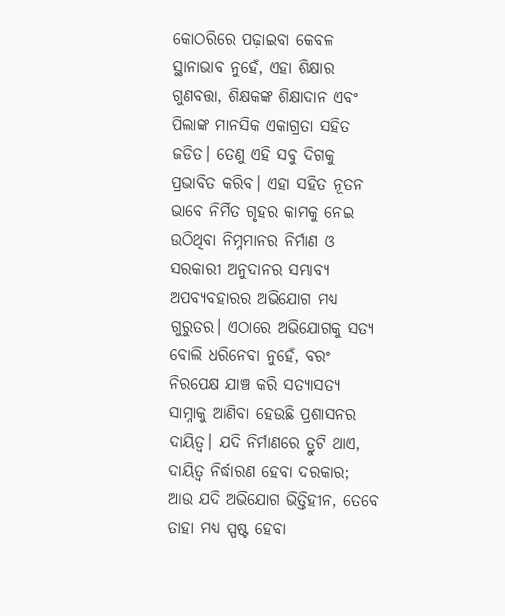କୋଠରିରେ ପଢ଼ାଇବା କେବଳ ସ୍ଥାନାଭାବ ନୁହେଁ, ଏହା ଶିକ୍ଷାର ଗୁଣବତ୍ତା, ଶିକ୍ଷକଙ୍କ ଶିକ୍ଷାଦାନ ଏବଂ ପିଲାଙ୍କ ମାନସିକ ଏକାଗ୍ରତା ସହିତ ଜଡିତ। ତେଣୁ ଏହି ସବୁ ଦିଗକୁ ପ୍ରଭାବିତ କରିବ। ଏହା ସହିତ ନୂତନ ଭାବେ ନିର୍ମିତ ଗୃହର କାମକୁ ନେଇ ଉଠିଥିବା ନିମ୍ନମାନର ନିର୍ମାଣ ଓ ସରକାରୀ ଅନୁଦାନର ସମ୍ଭାବ୍ୟ ଅପବ୍ୟବହାରର ଅଭିଯୋଗ ମଧ୍ୟ ଗୁରୁତର। ଏଠାରେ ଅଭିଯୋଗକୁ ସତ୍ୟ ବୋଲି ଧରିନେବା ନୁହେଁ, ବରଂ ନିରପେକ୍ଷ ଯାଞ୍ଚ କରି ସତ୍ୟାସତ୍ୟ ସାମ୍ନାକୁ ଆଣିବା ହେଉଛି ପ୍ରଶାସନର ଦାୟିତ୍ୱ। ଯଦି ନିର୍ମାଣରେ ତ୍ରୁଟି ଥାଏ, ଦାୟିତ୍ୱ ନିର୍ଦ୍ଧାରଣ ହେବା ଦରକାର; ଆଉ ଯଦି ଅଭିଯୋଗ ଭିତ୍ତିହୀନ, ତେବେ ତାହା ମଧ୍ୟ ସ୍ପଷ୍ଟ ହେବା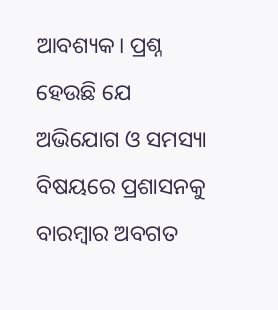ଆବଶ୍ୟକ। ପ୍ରଶ୍ନ ହେଉଛି ଯେ ଅଭିଯୋଗ ଓ ସମସ୍ୟା ବିଷୟରେ ପ୍ରଶାସନକୁ ବାରମ୍ବାର ଅବଗତ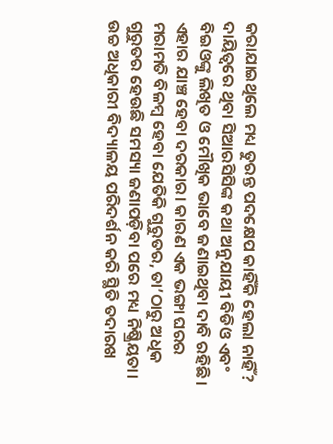କରାଯାଇଥିଲେ ମଧ୍ୟ ତୁରନ୍ତ ପଦକ୍ଷେପ କାହିଁକି ହେଲା ନାହିଁ? ଦାୟିତ୍ୱରେ ଥିବା ସିଆରସିସିଙ୍କ କଥା ଅନୁଯାୟୀ ବିଡିଓ ଏବଂ ବିଇଓଙ୍କୁ ଲିଖିତ ଓ ମୌଖିକ ଭାବେ ଜଣାଇଥିବା ଦାବି ରହିଛି। ଏହାର ଯାଞ୍ଚ ହେବା ଦରକାର। କାରଣ ଏକ ଭଙ୍ଗା ଘରର ମରାମତି ବିଳମ୍ବ ହେବା ଯେତିକି ଗୁରୁତର, ତା’ଠାରୁ ଅଧିକ ଗୁରୁତର ହେଉଛି ସମସ୍ୟା ଜଣାପଡ଼ିବା ପରେ ମଧ୍ୟ ନିଷ୍କ୍ରିୟତା। ଉଚ୍ଚ ଅଧିକାରୀ ବିଦ୍ୟାଳୟ ପରିଦର୍ଶନ କରି ସ୍ଥିତି ତଦାରଖ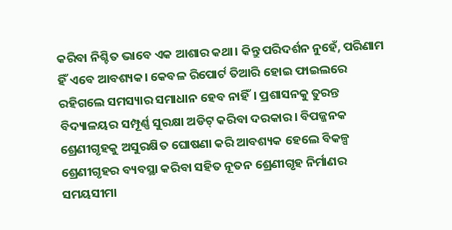କରିବା ନିଶ୍ଚିତ ଭାବେ ଏକ ଆଶାର କଥା। କିନ୍ତୁ ପରିଦର୍ଶନ ନୁହେଁ, ପରିଣାମ ହିଁ ଏବେ ଆବଶ୍ୟକ। କେବଳ ରିପୋର୍ଟ ତିଆରି ହୋଇ ଫାଇଲରେ ରହିଗଲେ ସମସ୍ୟାର ସମାଧାନ ହେବ ନାହିଁ। ପ୍ରଶାସନକୁ ତୁରନ୍ତ ବିଦ୍ୟାଳୟର ସମ୍ପୂର୍ଣ୍ଣ ସୁରକ୍ଷା ଅଡିଟ୍‌ କରିବା ଦରକାର। ବିପଜ୍ଜନକ ଶ୍ରେଣୀଗୃହକୁ ଅସୁରକ୍ଷିତ ଘୋଷଣା କରି ଆବଶ୍ୟକ ହେଲେ ବିକଳ୍ପ ଶ୍ରେଣୀଗୃହର ବ୍ୟବସ୍ଥା କରିବା ସହିତ ନୂତନ ଶ୍ରେଣୀଗୃହ ନିର୍ମାଣର ସମୟସୀମା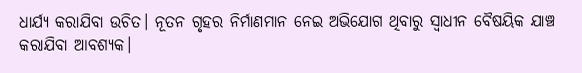ଧାର୍ଯ୍ୟ କରାଯିବା ଉଚିତ। ନୂତନ ଗୃହର ନିର୍ମାଣମାନ ନେଇ ଅଭିଯୋଗ ଥିବାରୁ ସ୍ବାଧୀନ ବୈଷୟିକ ଯାଞ୍ଚ କରାଯିବା ଆବଶ୍ୟକ।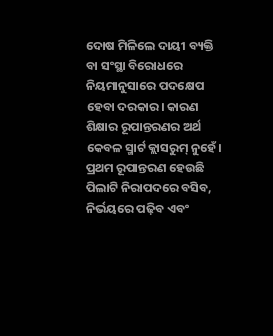ଦୋଷ ମିଳିଲେ ଦାୟୀ ବ୍ୟକ୍ତି ବା ସଂସ୍ଥା ବିରୋଧରେ ନିୟମାନୁସାରେ ପଦକ୍ଷେପ ହେବା ଦରକାର। କାରଣ ଶିକ୍ଷାର ରୂପାନ୍ତରଣର ଅର୍ଥ କେବଳ ସ୍ମାର୍ଟ କ୍ଲାସରୁମ୍‌ ନୁହେଁ। ପ୍ରଥମ ରୂପାନ୍ତରଣ ହେଉଛି ପିଲାଟି ନିରାପଦରେ ବସିବ, ନିର୍ଭୟରେ ପଢ଼ିବ ଏବଂ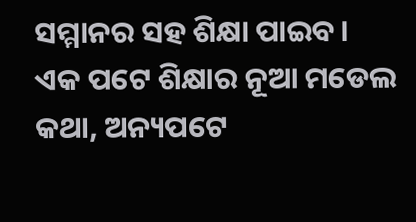ସମ୍ମାନର ସହ ଶିକ୍ଷା ପାଇବ।
ଏକ ପଟେ ଶିକ୍ଷାର ନୂଆ ମଡେଲ କଥା, ଅନ୍ୟପଟେ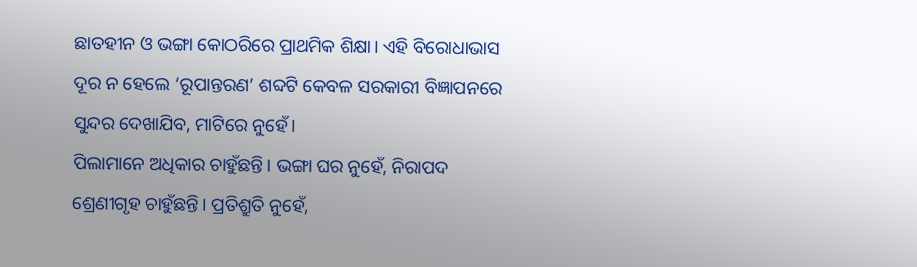ଛାତହୀନ ଓ ଭଙ୍ଗା କୋଠରିରେ ପ୍ରାଥମିକ ଶିକ୍ଷା। ଏହି ବିରୋଧାଭାସ ଦୂର ନ ହେଲେ ‘ରୂପାନ୍ତରଣ’ ଶବ୍ଦଟି କେବଳ ସରକାରୀ ବିଜ୍ଞାପନରେ ସୁନ୍ଦର ଦେଖାଯିବ, ମାଟିରେ ନୁହେଁ।
ପିଲାମାନେ ଅଧିକାର ଚାହୁଁଛନ୍ତି। ଭଙ୍ଗା ଘର ନୁହେଁ, ନିରାପଦ ଶ୍ରେଣୀଗୃହ ଚାହୁଁଛନ୍ତି। ପ୍ରତିଶ୍ରୁତି ନୁହେଁ,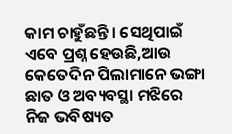କାମ ଚାହୁଁଛନ୍ତି। ସେଥିପାଇଁ ଏବେ ପ୍ରଶ୍ନ ହେଉଛି,ଆଉ କେତେଦିନ ପିଲାମାନେ ଭଙ୍ଗା ଛାତ ଓ ଅବ୍ୟବସ୍ଥା ମଝିରେ ନିଜ ଭବିଷ୍ୟତ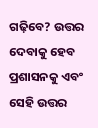ଗଢ଼ିବେ? ଉତ୍ତର ଦେବାକୁ ହେବ ପ୍ରଶାସନକୁ ଏବଂ ସେହି ଉତ୍ତର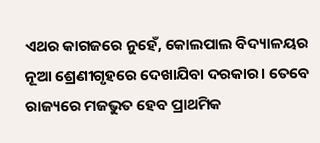ଏଥର କାଗଜରେ ନୁହେଁ, କୋଲପାଲ ବିଦ୍ୟାଳୟର ନୂଆ ଶ୍ରେଣୀଗୃହରେ ଦେଖାଯିବା ଦରକାର। ତେବେ ରାଜ୍ୟରେ ମଜଭୁତ ହେବ ପ୍ରାଥମିକ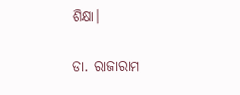ଶିକ୍ଷା।

ଡା. ରାଜାରାମ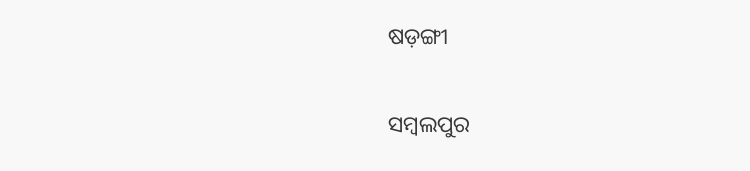ଷଡ଼ଙ୍ଗୀ

ସମ୍ବଲପୁର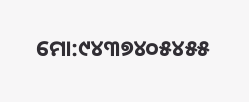ମୋ:୯୪୩୭୪୦୫୪୫୫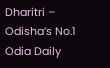Dharitri – Odisha’s No.1 Odia Daily